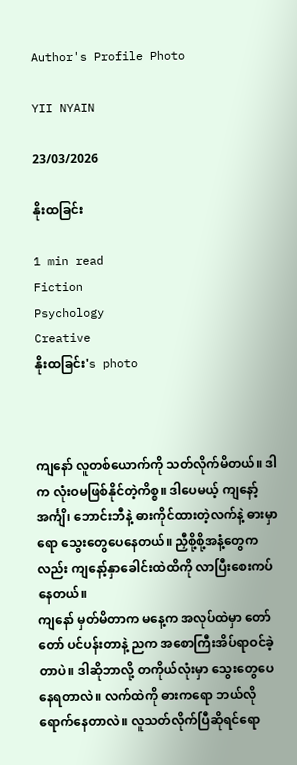Author's Profile Photo

YII NYAIN

23/03/2026

နိုးထခြင်း

1 min read
Fiction
Psychology
Creative
နိုးထခြင်း's photo



ကျနော် လူတစ်ယောက်ကို သတ်လိုက်မိတယ်။ ဒါက လုံးဝမဖြစ်နိုင်တဲ့ကိစ္စ။ ဒါပေမယ့် ကျနော့် အင်္ကျိ၊ ဘောင်းဘီနဲ့ ဓားကိုင်ထားတဲ့လက်နဲ့ ဓားမှာရော သွေးတွေပေနေတယ်။ ညှီစို့စို့အနံ့တွေကလည်း ကျနော့်နှာခေါင်းထဲထိကို လာပြီးစေးကပ်နေတယ်။
ကျနော် မှတ်မိတာက မနေ့က အလုပ်ထဲမှာ တော်တော် ပင်ပန်းတာနဲ့ ညက အစောကြီးအိပ်ရာဝင်ခဲ့တာပဲ။ ဒါဆိုဘာလို့ တကိုယ်လုံးမှာ ‌သွေးတွေပေနေရတာလဲ။ လက်ထဲကို ဓားကရော ဘယ်လိုရောက်နေတာလဲ။ လူသတ်လိုက်ပြီဆိုရင်ရော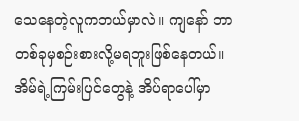သေနေတဲ့လူကဘယ်မှာလဲ။ ကျနော် ဘာတစ်ခုမှစဉ်းစားလို့မရဘူးဖြစ်နေတယ်။ အိမ်ရဲ့ကြမ်းပြင်တွေနဲ့ အိပ်ရာပေါ်မှာ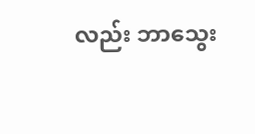လည်း ဘာသွေး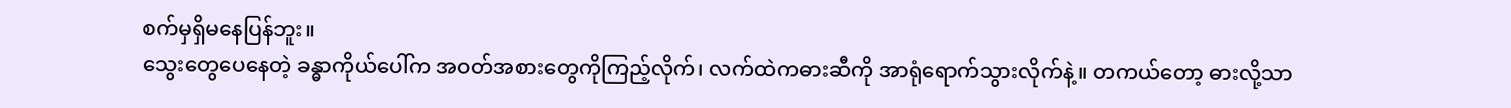စက်မှရှိမနေပြန်ဘူး။
သွေးတွေပေနေတဲ့ ခန္ဓာကိုယ်ပေါ်က အဝတ်အစားတွေကိုကြည့်လိုက်၊ လက်ထဲကဓားဆီကို အာရုံရောက်သွားလိုက်နဲ့။ တကယ်တော့ ဓားလို့သာ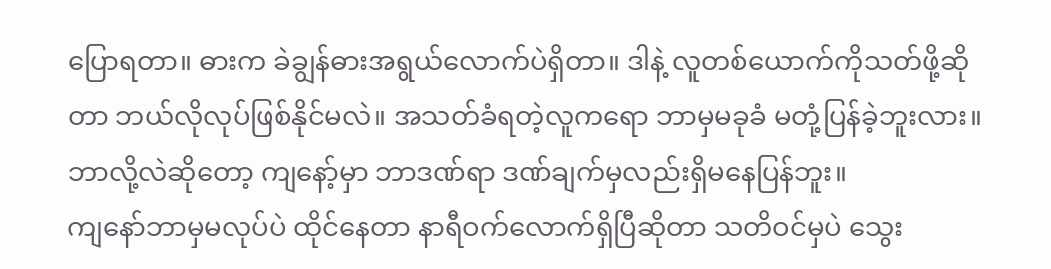ပြောရတာ။ ဓားက ခဲချွန်ဓားအရွယ်လောက်ပဲရှိတာ။ ဒါနဲ့ လူတစ်ယောက်ကိုသတ်ဖို့ဆိုတာ‌ ဘယ်လိုလုပ်ဖြစ်နိုင်မလဲ။ အသတ်ခံရတဲ့လူကရော ဘာမှမခုခံ မတုံ့ပြန်ခဲ့ဘူးလား။ ဘာလို့လဲဆိုတော့ ကျနော့်မှာ ဘာဒဏ်ရာ ဒဏ်ချက်မှလည်းရှိမနေပြန်ဘူး။
ကျနော်ဘာမှမလုပ်ပဲ ထိုင်နေတာ နာရီဝက်လောက်ရှိပြီဆိုတာ သတိဝင်မှပဲ သွေး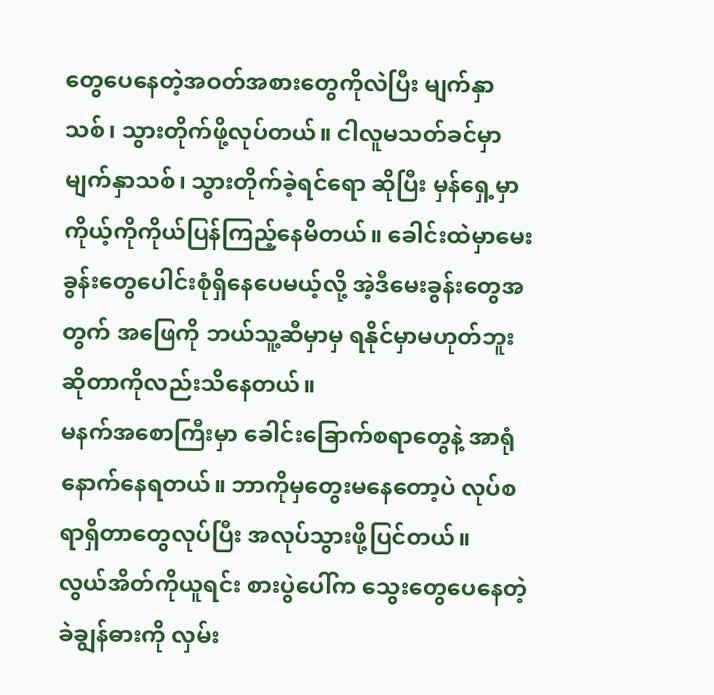တွေပေနေတဲ့အဝတ်အစားတွေကိုလဲပြီး မျက်နှာသစ်၊ သွားတိုက်ဖို့လုပ်တယ်။ ငါလူမသတ်ခင်မှာ မျက်နှာသစ်၊ သွားတိုက်ခဲ့ရင်ရော ဆိုပြီး မှန်ရှေ့မှာ ကိုယ့်ကိုကိုယ်ပြန်ကြည့်နေမိတယ်။ ခေါင်းထဲမှာမေးခွန်းတွေပေါင်းစုံရှိနေပေမယ့်လို့ အဲ့ဒီမေးခွန်းတွေအတွက် အဖြေကို ဘယ်သူ့ဆီမှာမှ ရနိုင်မှာမဟုတ်ဘူးဆိုတာကိုလည်းသိနေတယ်။
မနက်အစောကြီးမှာ ခေါင်းခြောက်စရာတွေနဲ့ အာရုံနောက်နေရတယ်။ ဘာကိုမှတွေးမနေတော့ပဲ လုပ်စရာရှိတာတွေလုပ်ပြီး အလုပ်သွားဖို့ပြင်တယ်။
လွယ်အိတ်ကိုယူရင်း စားပွဲပေါ်က သွေးတွေပေနေတဲ့ ခဲချွန်ဓားကို လှမ်း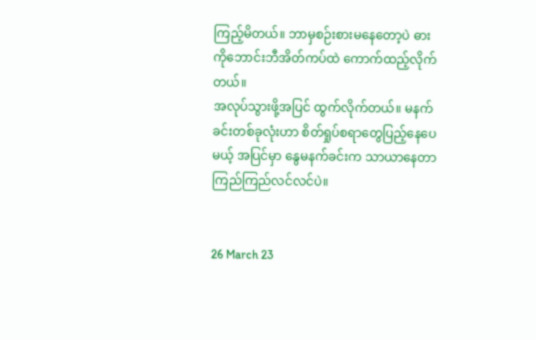ကြည့်မိတယ်။ ဘာမှစဉ်းစားမနေတော့ပဲ ဓားကိုဘောင်းဘီအိတ်ကပ်ထဲ ကောက်ထည့်လိုက်တယ်။
အလုပ်သွားဖို့အပြင် ထွက်လိုက်တယ်။ မနက်ခင်းတစ်ခုလုံးဟာ စိတ်ရှုပ်စရာတွေပြည့်နေပေမယ့် အပြင်မှာ နွေမနက်ခင်းက သာယာနေတာ ကြည်ကြည်လင်လင်ပဲ။


26 March 23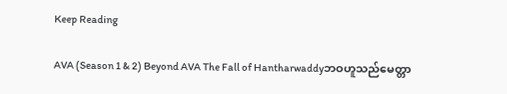Keep Reading

AVA (Season 1 & 2) Beyond AVA The Fall of Hantharwaddyဘဝဟူသည်မေတ္တာ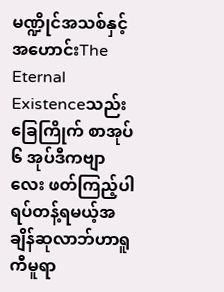မဏ္ဍိုင်အသစ်နှင့်အဟောင်းThe Eternal Existenceသည်းခြေကြိုက် စာအုပ် ၆ အုပ်ဒီကဗျာလေး ဖတ်ကြည့်ပါရပ်တန့်ရမယ့်အချိန်ဆုလာဘ်ဟာရူကီမူရာ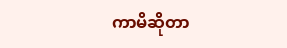ကာမိဆိုတာ